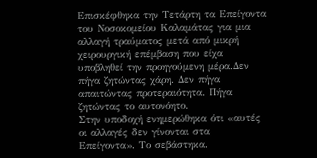Eπισκέφθηκα την Τετάρτη τα Επείγοντα του Νοσοκομείου Καλαμάτας για μια αλλαγή τραύματος μετά από μικρή χειρουργική επέμβαση που είχα υποβληθεί την προηγούμενη μέρα.Δεν πήγα ζητώντας χάρη. Δεν πήγα απαιτώντας προτεραιότητα. Πήγα ζητώντας το αυτονόητο.
Στην υποδοχή ενημερώθηκα ότι «αυτές οι αλλαγές δεν γίνονται στα Επείγοντα». Το σεβάστηκα.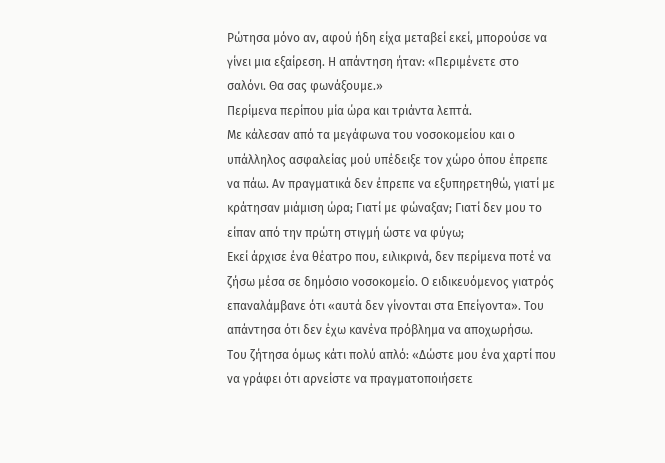Ρώτησα μόνο αν, αφού ήδη είχα μεταβεί εκεί, μπορούσε να γίνει μια εξαίρεση. Η απάντηση ήταν: «Περιμένετε στο σαλόνι. Θα σας φωνάξουμε.»
Περίμενα περίπου μία ώρα και τριάντα λεπτά.
Με κάλεσαν από τα μεγάφωνα του νοσοκομείου και ο υπάλληλος ασφαλείας μού υπέδειξε τον χώρο όπου έπρεπε να πάω. Αν πραγματικά δεν έπρεπε να εξυπηρετηθώ, γιατί με κράτησαν μιάμιση ώρα; Γιατί με φώναξαν; Γιατί δεν μου το είπαν από την πρώτη στιγμή ώστε να φύγω;
Εκεί άρχισε ένα θέατρο που, ειλικρινά, δεν περίμενα ποτέ να ζήσω μέσα σε δημόσιο νοσοκομείο. Ο ειδικευόμενος γιατρός επαναλάμβανε ότι «αυτά δεν γίνονται στα Επείγοντα». Του απάντησα ότι δεν έχω κανένα πρόβλημα να αποχωρήσω.
Του ζήτησα όμως κάτι πολύ απλό: «Δώστε μου ένα χαρτί που να γράφει ότι αρνείστε να πραγματοποιήσετε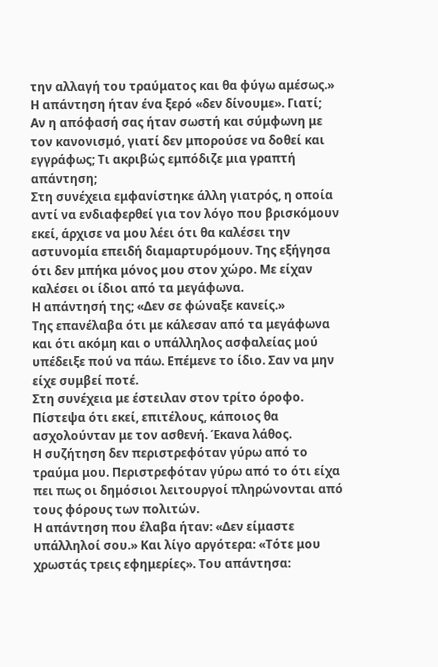την αλλαγή του τραύματος και θα φύγω αμέσως.»
Η απάντηση ήταν ένα ξερό «δεν δίνουμε». Γιατί;
Αν η απόφασή σας ήταν σωστή και σύμφωνη με τον κανονισμό, γιατί δεν μπορούσε να δοθεί και εγγράφως; Τι ακριβώς εμπόδιζε μια γραπτή απάντηση;
Στη συνέχεια εμφανίστηκε άλλη γιατρός, η οποία αντί να ενδιαφερθεί για τον λόγο που βρισκόμουν εκεί, άρχισε να μου λέει ότι θα καλέσει την αστυνομία επειδή διαμαρτυρόμουν. Της εξήγησα ότι δεν μπήκα μόνος μου στον χώρο. Με είχαν καλέσει οι ίδιοι από τα μεγάφωνα.
Η απάντησή της; «Δεν σε φώναξε κανείς.»
Της επανέλαβα ότι με κάλεσαν από τα μεγάφωνα και ότι ακόμη και ο υπάλληλος ασφαλείας μού υπέδειξε πού να πάω. Επέμενε το ίδιο. Σαν να μην είχε συμβεί ποτέ.
Στη συνέχεια με έστειλαν στον τρίτο όροφο. Πίστεψα ότι εκεί, επιτέλους, κάποιος θα ασχολούνταν με τον ασθενή. Έκανα λάθος.
Η συζήτηση δεν περιστρεφόταν γύρω από το τραύμα μου. Περιστρεφόταν γύρω από το ότι είχα πει πως οι δημόσιοι λειτουργοί πληρώνονται από τους φόρους των πολιτών.
Η απάντηση που έλαβα ήταν: «Δεν είμαστε υπάλληλοί σου.» Και λίγο αργότερα: «Τότε μου χρωστάς τρεις εφημερίες». Του απάντησα: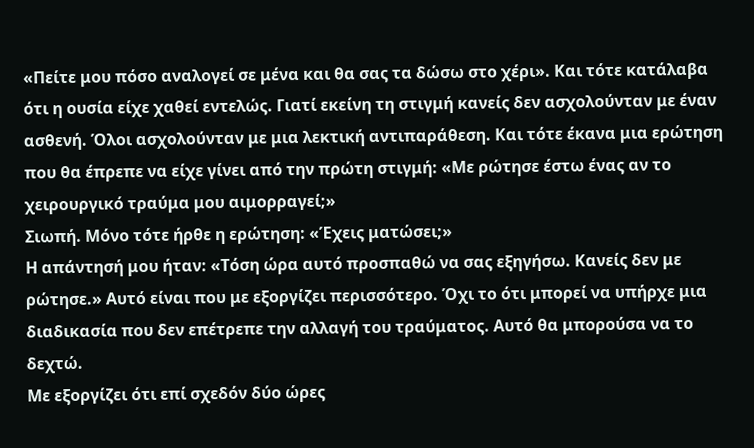«Πείτε μου πόσο αναλογεί σε μένα και θα σας τα δώσω στο χέρι». Και τότε κατάλαβα ότι η ουσία είχε χαθεί εντελώς. Γιατί εκείνη τη στιγμή κανείς δεν ασχολούνταν με έναν ασθενή. Όλοι ασχολούνταν με μια λεκτική αντιπαράθεση. Και τότε έκανα μια ερώτηση που θα έπρεπε να είχε γίνει από την πρώτη στιγμή: «Με ρώτησε έστω ένας αν το χειρουργικό τραύμα μου αιμορραγεί;»
Σιωπή. Μόνο τότε ήρθε η ερώτηση: «Έχεις ματώσει;»
Η απάντησή μου ήταν: «Τόση ώρα αυτό προσπαθώ να σας εξηγήσω. Κανείς δεν με ρώτησε.» Αυτό είναι που με εξοργίζει περισσότερο. Όχι το ότι μπορεί να υπήρχε μια διαδικασία που δεν επέτρεπε την αλλαγή του τραύματος. Αυτό θα μπορούσα να το δεχτώ.
Με εξοργίζει ότι επί σχεδόν δύο ώρες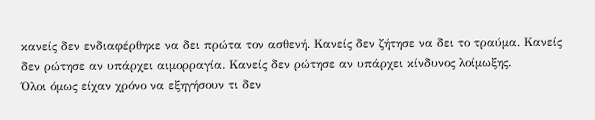κανείς δεν ενδιαφέρθηκε να δει πρώτα τον ασθενή. Κανείς δεν ζήτησε να δει το τραύμα. Κανείς δεν ρώτησε αν υπάρχει αιμορραγία. Κανείς δεν ρώτησε αν υπάρχει κίνδυνος λοίμωξης.
Όλοι όμως είχαν χρόνο να εξηγήσουν τι δεν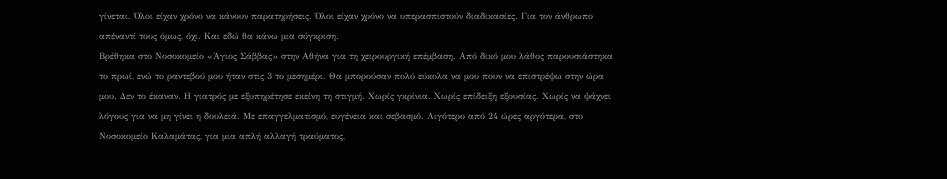γίνεται. Όλοι είχαν χρόνο να κάνουν παρατηρήσεις. Όλοι είχαν χρόνο να υπερασπιστούν διαδικασίες. Για τον άνθρωπο απέναντί τους όμως, όχι. Και εδώ θα κάνω μια σύγκριση.
Βρέθηκα στο Νοσοκομείο «Άγιος Σάββας» στην Αθήνα για τη χειρουργική επέμβαση. Από δικό μου λάθος παρουσιάστηκα το πρωί, ενώ το ραντεβού μου ήταν στις 3 το μεσημέρι. Θα μπορούσαν πολύ εύκολα να μου πουν να επιστρέψω στην ώρα μου. Δεν το έκαναν. Η γιατρός με εξυπηρέτησε εκείνη τη στιγμή. Χωρίς γκρίνια. Χωρίς επίδειξη εξουσίας. Χωρίς να ψάχνει λόγους για να μη γίνει η δουλειά. Με επαγγελματισμό, ευγένεια και σεβασμό. Λιγότερο από 24 ώρες αργότερα, στο Νοσοκομείο Καλαμάτας, για μια απλή αλλαγή τραύματος,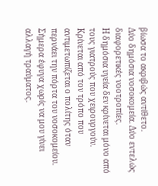βίωσα το ακριβώς αντίθετο.
Δύο δημόσια νοσοκομεία. Δύο εντελώς διαφορετικές νοοτροπίες.
Η δημόσια υγεία δεν κρίνεται μόνο από τους γιατρούς που χειρουργούν. Κρίνεται από τον τρόπο που αντιμετωπίζεται ο πολίτης όταν περνάει την πόρτα του νοσοκομείου. Σήμερα έφυγα χωρίς να μου γίνει αλλαγή τραύματος.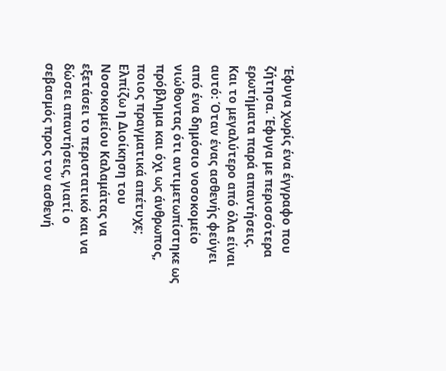Έφυγα χωρίς ένα έγγραφο που ζήτησα. Έφυγα με περισσότερα ερωτήματα παρά απαντήσεις.
Και το μεγαλύτερο από όλα είναι αυτό: Όταν ένας ασθενής φεύγει από ένα δημόσιο νοσοκομείο νιώθοντας ότι αντιμετωπίστηκε ως πρόβλημα και όχι ως άνθρωπος, ποιος πραγματικά απέτυχε;
Ελπίζω η Διοίκηση του Νοσοκομείου Καλαμάτας να εξετάσει το περιστατικό και να δώσει απαντήσεις, γιατί ο σεβασμός προς τον ασθενή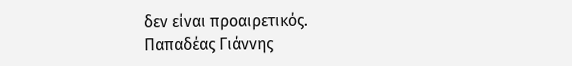δεν είναι προαιρετικός.
Παπαδέας Γιάννης